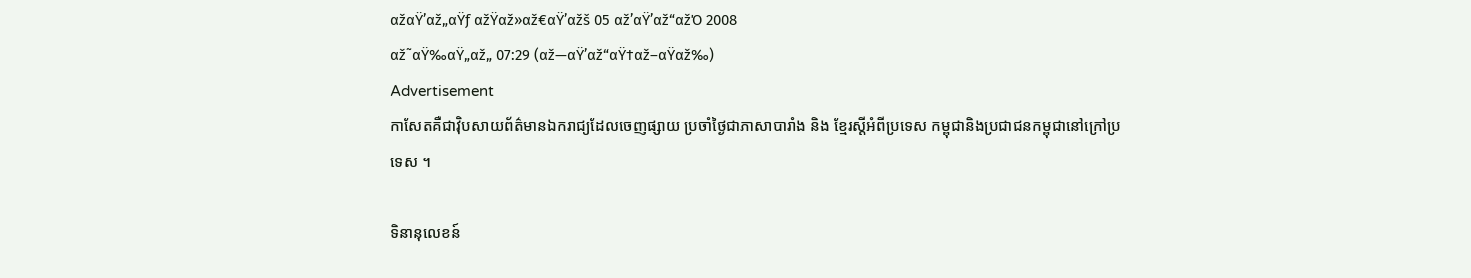αžαŸ’αž„αŸƒ αžŸαž»αž€αŸ’αžš 05 αž’αŸ’αž“αžΌ 2008
αž˜αŸ‰αŸ„αž„ 07:29 (αž—αŸ’αž“αŸ†αž–αŸαž‰)
Advertisement
កាសែតគឺជាវ៉ិបសាយព័ត៌មានឯករាជ្យដែលចេញផ្សាយ ប្រចាំថ្ងៃជាភាសាបារាំង និង ខ្មែរស្តីអំពីប្រទេស កម្ពុជានិងប្រជាជនកម្ពុជានៅក្រៅប្រទេស ។

ទិនានុលេខន៍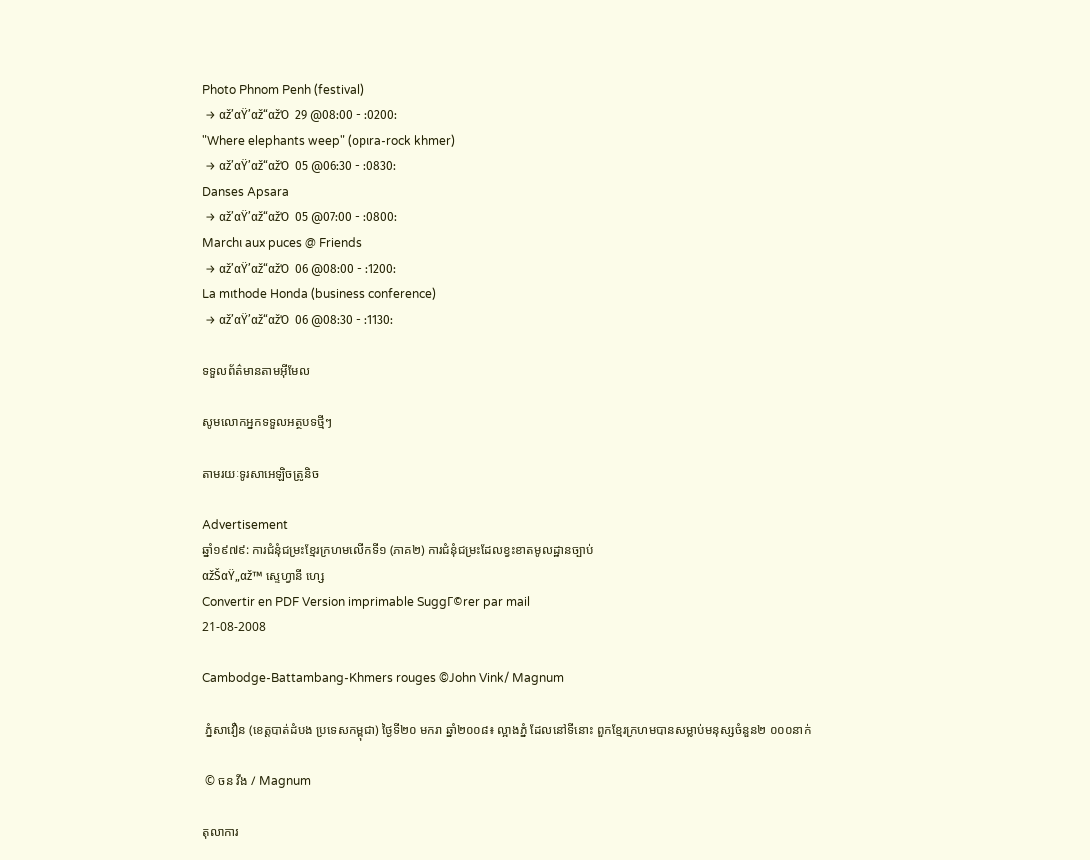Photo Phnom Penh (festival)
 → αž’αŸ’αž“αžΌ  29 @08:00 - :0200:
"Where elephants weep" (opιra-rock khmer)
 → αž’αŸ’αž“αžΌ  05 @06:30 - :0830:
Danses Apsara
 → αž’αŸ’αž“αžΌ  05 @07:00 - :0800:
Marchι aux puces @ Friends
 → αž’αŸ’αž“αžΌ  06 @08:00 - :1200:
La mιthode Honda (business conference)
 → αž’αŸ’αž“αžΌ  06 @08:30 - :1130:

ទទួលព័ត៌មានតាមអ៊ីមែល

សូមលោកអ្នកទទួលអត្ថបទថ្មីៗ

តាមរយៈទូរសាអេឡិចត្រូនិច

Advertisement
ឆ្នាំ១៩៧៩: ការជំនុំជម្រះខ្មែរក្រហមលើកទី១ (ភាគ២) ការជំនុំជម្រះដែលខ្វះខាតមូលដ្ឋានច្បាប់
αžŠαŸ„αž™ ស្ទេហ្វានី ហ្សេ
Convertir en PDF Version imprimable SuggΓ©rer par mail
21-08-2008

Cambodge-Battambang-Khmers rouges ©John Vink/ Magnum

 ភ្នំសាវឿន (ខេត្តបាត់ដំបង ប្រទេសកម្ពុជា) ថ្ងៃទី២០ មករា ឆ្នាំ២០០៨៖ ល្អាងភ្នំ ដែលនៅទីនោះ ពួកខ្មែរក្រហមបានសម្លាប់មនុស្សចំនួន២ ០០០នាក់

 © ចន វីង / Magnum

តុលាការ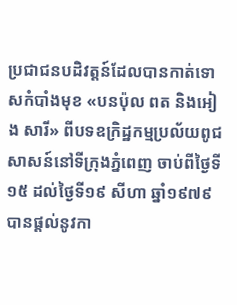ប្រជាជនបដិវត្តន៍ដែលបានកាត់ទោសកំបាំងមុខ «បនប៉ុល ពត និងអៀង សារី» ពីបទឧក្រិដ្ឋកម្មប្រល័យពូជសាសន៍នៅទីក្រុងភ្នំពេញ ចាប់ពីថ្ងៃទី១៥ ដល់ថ្ងៃទី១៩ សីហា ឆ្នាំ១៩៧៩ បានផ្តល់នូវកា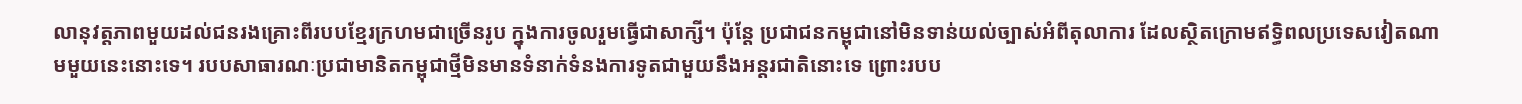លានុវត្តភាពមួយដល់ជនរងគ្រោះពីរបបខ្មែរក្រហមជាច្រើនរូប ក្នុងការចូលរួមធ្វើជាសាក្សី។ ប៉ុន្តែ ប្រជាជនកម្ពុជានៅមិនទាន់យល់ច្បាស់អំពីតុលាការ ដែលស្ថិតក្រោមឥទ្ធិពលប្រទេសវៀតណាមមួយនេះនោះទេ។ របបសាធារណៈប្រជាមានិតកម្ពុជាថ្មីមិនមានទំនាក់ទំនងការទូតជាមួយនឹងអន្តរជាតិនោះទេ ព្រោះរបប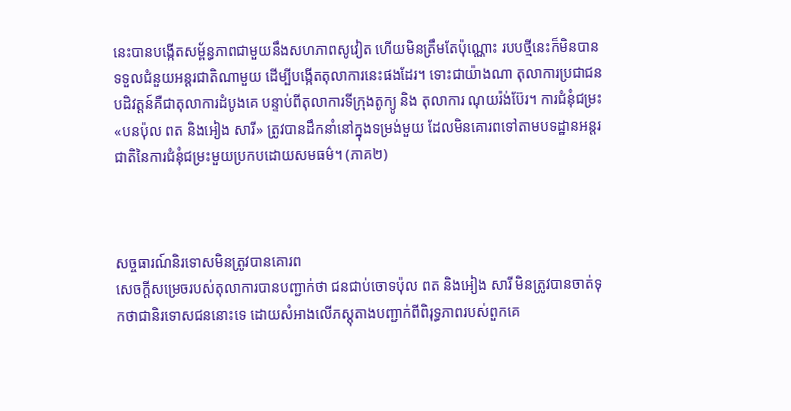នេះបានបង្កើតសម្ព័ន្ធភាពជាមួយនឹងសហភាពសូវៀត ហើយមិនត្រឹមតែប៉ុណ្ណោះ របបថ្មីនេះក៏មិនបានទទួលជំនួយអន្តរជាតិណាមួយ ដើម្បីបង្កើតតុលាការនេះផងដែរ។ ទោះជាយ៉ាងណា តុលាការប្រជាជនបដិវត្តន៍គឺជាតុលាការដំបូងគេ បន្ទាប់ពីតុលាការទីក្រុងតូក្យូ និង តុលាការ ណុយរ៉ង់ប៊ែរ។ ការជំនុំជម្រះ «បនប៉ុល ពត និងអៀង សារី» ត្រូវបានដឹកនាំនៅក្នុងទម្រង់មួយ ដែលមិនគោរពទៅតាមបទដ្ឋានអន្តរជាតិនៃការជំនុំជម្រះមួយប្រកបដោយសមធម៌។ (ភាគ២)



សច្ចធារណ៍និរទោសមិនត្រូវបានគោរព
សេចក្តីសម្រេចរបស់តុលាការបានបញ្ជាក់ថា ជនជាប់ចោទប៉ុល ពត និងអៀង សារី មិនត្រូវបានចាត់ទុកថាជានិរទោសជននោះទេ ដោយសំអាងលើភស្តុតាងបញ្ជាក់ពីពិរុទ្ធភាពរបស់ពួកគេ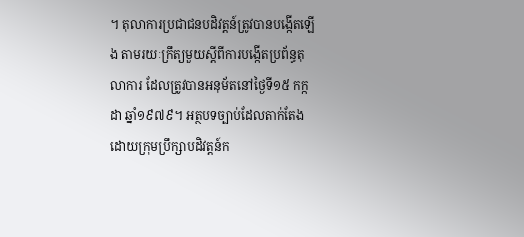។ តុលាការប្រជាជនបដិវត្តន៍ត្រូវបានបង្កើតឡើង តាមរយៈក្រឹត្យមួយស្តីពីការបង្កើតប្រព័ន្ធតុលាការ ដែលត្រូវបានអនុម័តនៅថ្ងៃទី១៥ កក្កដា ឆ្នាំ១៩៧៩។ អត្ថបទច្បាប់ដែលតាក់តែងដោយក្រុមប្រឹក្សាបដិវត្តន៍ក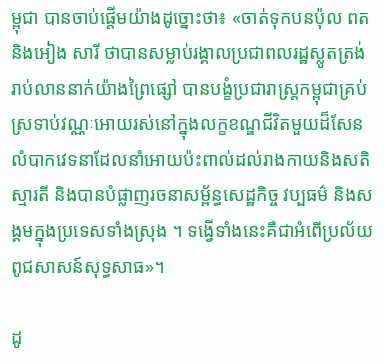ម្ពុជា បានចាប់ផ្តើមយ៉ាងដូច្នោះថា៖ «ចាត់ទុកបនប៉ុល ពតនិងអៀង សារី ថាបានសម្លាប់រង្គាលប្រជាពលរដ្ឋស្លូតត្រង់រាប់លាននាក់យ៉ាងព្រៃផ្សៅ បានបង្ខំប្រជារាស្ត្រកម្ពុជាគ្រប់ស្រទាប់វណ្ណៈអោយរស់នៅក្នុងលក្ខខណ្ឌជីវិតមួយដ៏សែនលំបាកវេទនាដែលនាំអោយប៉ះពាល់ដល់រាងកាយនិងសតិស្មារតី និងបានបំផ្លាញរចនាសម្ព័ន្ធសេដ្ឋកិច្ច វប្បធម៌ និងសង្គមក្នុងប្រទេសទាំងស្រុង ។ ទង្វើទាំងនេះគឺជាអំពើប្រល័យពូជសាសន៍សុទ្ធសាធ»។

ដូ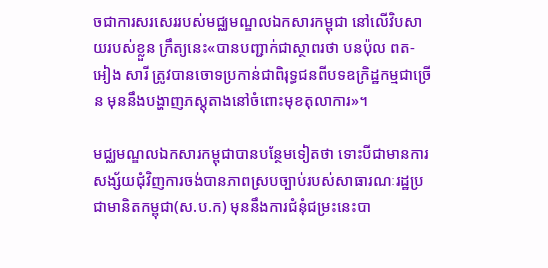ចជាការសរសេររបស់មជ្ឈមណ្ឌលឯកសារកម្ពុជា នៅលើវិបសាយរបស់ខ្លួន ក្រឹត្យនេះ«បានបញ្ជាក់ជាស្ថាពរថា បនប៉ុល ពត-អៀង សារី ត្រូវបានចោទប្រកាន់ជាពិរុទ្ធជនពីបទឧក្រិដ្ឋកម្មជាច្រើន មុននឹងបង្ហាញភស្តុតាងនៅចំពោះមុខតុលាការ»។

មជ្ឈមណ្ឌលឯកសារកម្ពុជាបានបន្ថែមទៀតថា ទោះបីជាមានការសង្ស័យជុំវិញការចង់បានភាពស្របច្បាប់របស់សាធារណៈរដ្ឋប្រជាមានិតកម្ពុជា(ស.ប.ក) មុននឹងការជំនុំជម្រះនេះបា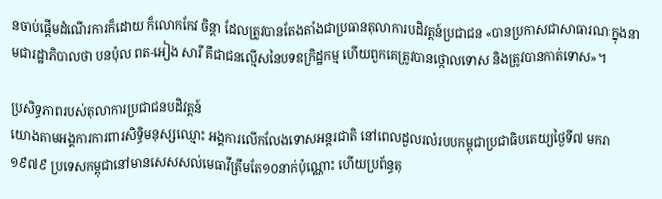នចាប់ផ្តើមដំណើរការក៏ដោយ ក៏លោកកែវ ចិន្តា ដែលត្រូវបានតែងតាំងជាប្រធានតុលាការបដិវត្តន៍ប្រជាជន «បានប្រកាសជាសាធារណៈក្នុងនាមជារដ្ឋាភិបាលថា បនប៉ុល ពត-អៀង សារី គឹជាជនល្មើសនៃបទឧក្រិដ្ឋកម្ម ហើយពួកគេត្រូវបានថ្កោលទោស និងត្រូវបានកាត់ទោស»។

ប្រសិទ្ធភាពរបស់តុលាការប្រជាជនបដិវត្តន៍
យោងតាមអង្គការការពារសិទ្ធិមនុស្សឈ្មោះ អង្គការលើកលែងទោសអន្តរជាតិ នៅពេលដួលរលំរបបកម្ពុជាប្រជាធិបតេយ្យថ្ងៃទី៧ មករា ១៩៧៩ ប្រទេសកម្ពុជានៅមានសេសសល់មេធាវីត្រឹមតែ១០នាក់ប៉ុណ្ណោះ ហើយប្រព័ន្ធតុ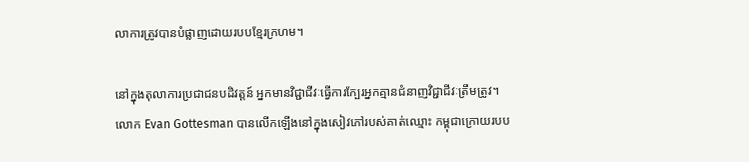លាការត្រូវបានបំផ្លាញដោយរបបខ្មែរក្រហម។

នៅក្នុងតុលាការប្រជាជនបដិវត្តន៍ អ្នកមានវិជ្ជាជីវៈធ្វើការក្បែរអ្នកគ្មានជំនាញវិជ្ជាជីវៈត្រឹមត្រូវ។ លោក Evan Gottesman បានលើកឡើងនៅក្នុងសៀវភៅរបស់គាត់ឈ្មោះ កម្ពុជាក្រោយរបប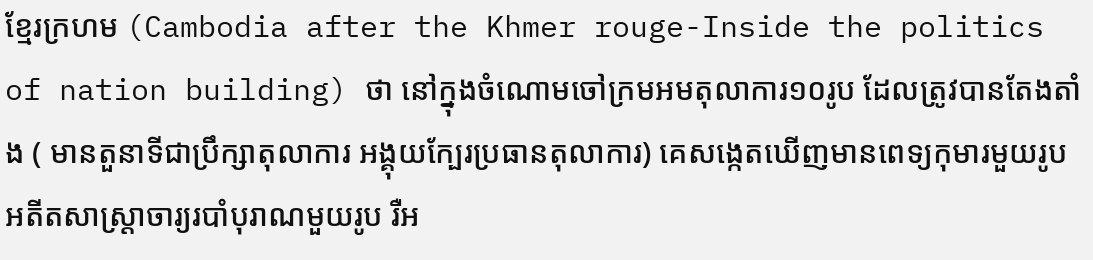ខ្មែរក្រហម (Cambodia after the Khmer rouge-Inside the politics of nation building) ថា នៅក្នុងចំណោមចៅក្រមអមតុលាការ១០រូប ដែលត្រូវបានតែងតាំង ( មានតួនាទីជាប្រឹក្សាតុលាការ អង្គុយក្បែរប្រធានតុលាការ) គេសង្កេតឃើញមានពេទ្យកុមារមួយរូប អតីតសាស្រ្តាចារ្យរបាំបុរាណមួយរូប រឺអ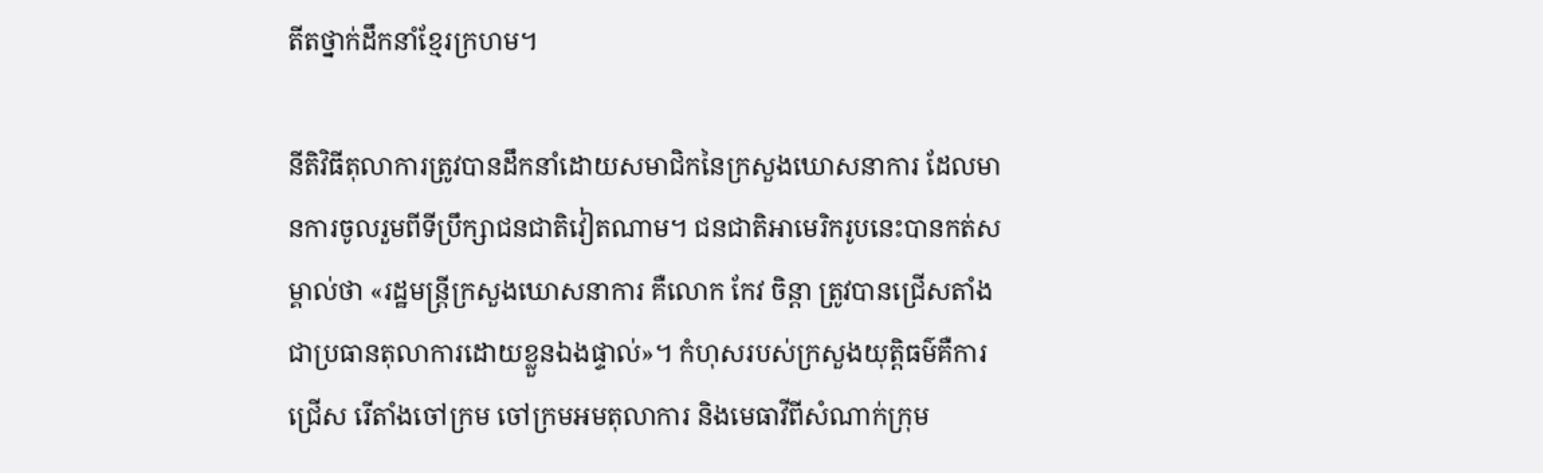តីតថ្នាក់ដឹកនាំខ្មែរក្រហម។

នីតិវិធីតុលាការត្រូវបានដឹកនាំដោយសមាជិកនៃក្រសួងឃោសនាការ ដែលមានការចូលរួមពីទីប្រឹក្សាជនជាតិវៀតណាម។ ជនជាតិអាមេរិករូបនេះបានកត់សម្គាល់ថា «រដ្ឋមន្ត្រីក្រសួងឃោសនាការ គឺលោក កែវ ចិន្តា ត្រូវបានជ្រើសតាំង ជាប្រធានតុលាការដោយខ្លួនឯងផ្ទាល់»។ កំហុសរបស់ក្រសួងយុត្តិធម៌គឺការជ្រើស រើតាំងចៅក្រម ចៅក្រមអមតុលាការ និងមេធាវីពីសំណាក់ក្រុម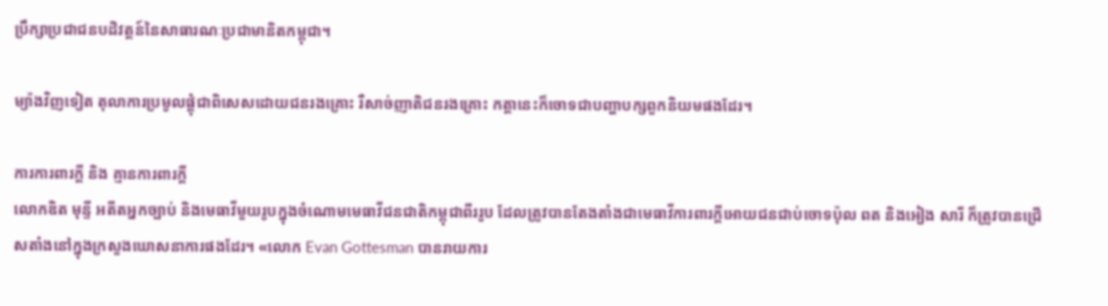ប្រឹក្សាប្រជាជនបដិវត្តន៍នៃសាធារណៈប្រជាមានិតកម្ពុជា។

ម្យ៉ាងវិញទៀត តុលាការប្រមូលផ្តុំជាពិសេសដោយជនរងគ្រោះ រឺសាច់ញាតិជនរងគ្រោះ កត្តានេះក៏ចោទជាបញ្ហាបក្សពួកនិយមផងដែរ។

ការការពារក្តី និង គ្មានការពារក្តី
លោកឌិត មុន្ទី អតីតអ្នកច្បាប់ និងមេធាវីមួយរូបក្នុងចំណោមមេធាវីជនជាតិកម្ពុជាពីររូប ដែលត្រូវបានតែងតាំងជាមេធាវីការពារក្តីអោយជនជាប់ចោទប៉ុល ពត និងអៀង សារី ក៏ត្រូវបានជ្រើសតាំងនៅក្នុងក្រសួងឃោសនាការផងដែរ។ «លោក Evan Gottesman បានរាយការ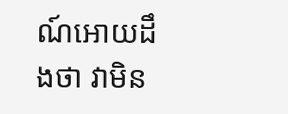ណ៍អោយដឹងថា វាមិន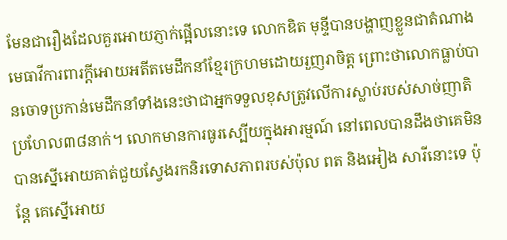មែនជារឿងដែលគួរអោយភ្ញាក់ផ្អើលនោះទេ លោកឌិត មុន្ទីបានបង្ហាញខ្លួនជាតំណាងមេធាវីការពារក្តីអោយអតីតមេដឹកនាំខ្មែរក្រហមដោយរួញរាចិត្ត ព្រោះថាលោកធ្លាប់បានចោទប្រកាន់មេដឹកនាំទាំងនេះថាជាអ្នកទទួលខុសត្រូវលើការស្លាប់របស់សាច់ញាតិប្រហែល៣៨នាក់។ លោកមានការធូរស្បើយក្នុងអារម្មណ៍ នៅពេលបានដឹងថាគេមិនបានស្នើអោយគាត់ជួយស្វែងរកនិរទោសភាពរបស់ប៉ុល ពត និងអៀង សារីនោះទេ ប៉ុន្តែ គេស្នើអោយ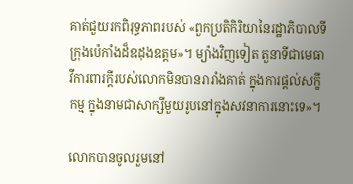គាត់ជួយរកពិរុទ្ធភាពរបស់ «ពួកប្រតិកិរិយានៃរដ្ឋាភិបាលទីក្រុងប៉េកាំងដ៏ឧដុងឧត្តម»។ ម្យ៉ាងវិញទៀត តួនាទីជាមេធាវីការពារក្តីរបស់លោកមិនបានរារាំងគាត់ ក្នុងការផ្តល់សក្ខីកម្ម ក្នុងនាមជាសាក្សីមួយរូបនៅក្នុងសវនាការនោះទេ»។

លោកបានចូលរួមនៅ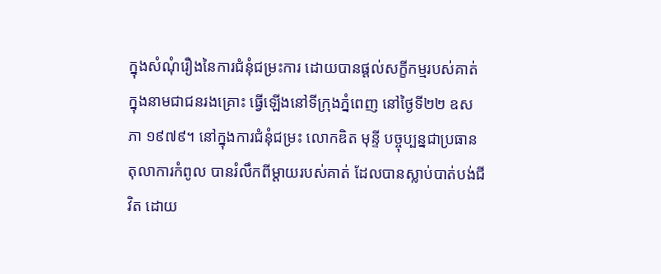ក្នុងសំណុំរឿងនៃការជំនុំជម្រះការ ដោយបានផ្តល់សក្ខីកម្មរបស់គាត់ក្នុងនាមជាជនរងគ្រោះ ធ្វើឡើងនៅទីក្រុងភ្នំពេញ នៅថ្ងៃទី២២ ឧសភា ១៩៧៩។ នៅក្នុងការជំនុំជម្រះ លោកឌិត មុន្ទី បច្ចុប្បន្នជាប្រធានតុលាការកំពូល បានរំលឹកពីម្តាយរបស់គាត់ ដែលបានស្លាប់បាត់បង់ជីវិត ដោយ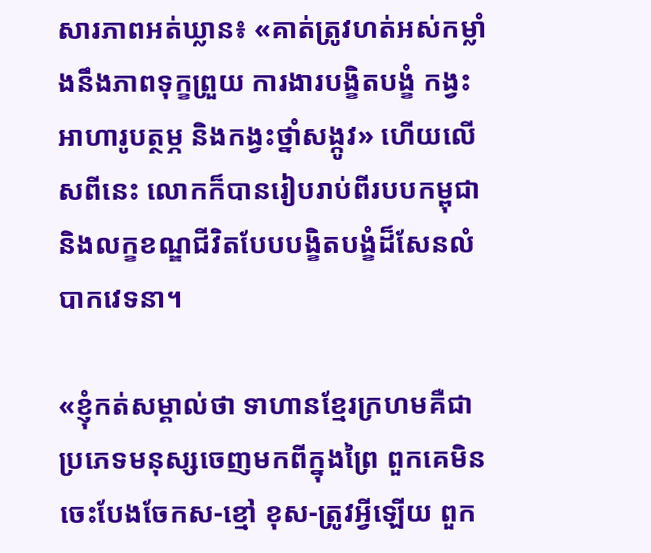សារភាពអត់ឃ្លាន៖ «គាត់ត្រូវហត់អស់កម្លាំងនឹងភាពទុក្ខព្រួយ ការងារបង្ខិតបង្ខំ កង្វះអាហារូបត្ថម្ភ និងកង្វះថ្នាំសង្កូវ» ហើយលើសពីនេះ លោកក៏បានរៀបរាប់ពីរបបកម្ពុជា និងលក្ខខណ្ឌជីវិតបែបបង្ខិតបង្ខំដ៏សែនលំបាកវេទនា។

«ខ្ញុំកត់សម្គាល់ថា ទាហានខ្មែរក្រហមគឺជាប្រភេទមនុស្សចេញមកពីក្នុងព្រៃ ពួកគេមិនចេះបែងចែកស-ខ្មៅ ខុស-ត្រូវអ្វីឡើយ ពួក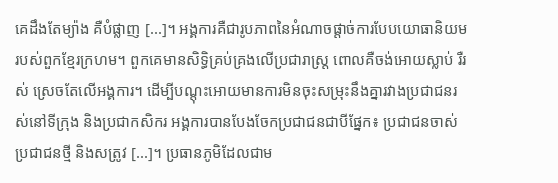គេដឹងតែម្យ៉ាង គឺបំផ្លាញ [...]។ អង្គការគឺជារូបភាពនៃអំណាចផ្តាច់ការបែបយោធានិយមរបស់ពួកខ្មែរក្រហម។ ពួកគេមានសិទ្ធិគ្រប់គ្រងលើប្រជារាស្ត្រ ពោលគឺចង់អោយស្លាប់ រឺរស់ ស្រេចតែលើអង្គការ។ ដើម្បីបណ្តុះអោយមានការមិនចុះសម្រុះនឹងគ្នារវាងប្រជាជនរស់នៅទីក្រុង និងប្រជាកសិករ អង្គការបានបែងចែកប្រជាជនជាបីផ្នែក៖ ប្រជាជនចាស់ ប្រជាជនថ្មី និងសត្រូវ [...]។ ប្រធានភូមិដែលជាម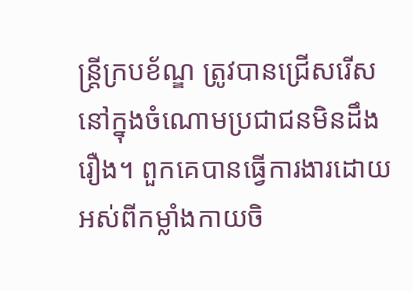ន្ត្រីក្របខ័ណ្ឌ ត្រូវបានជ្រើសរើសនៅក្នុងចំណោមប្រជាជនមិនដឹងរឿង។ ពួកគេបានធ្វើការងារដោយអស់ពីកម្លាំងកាយចិ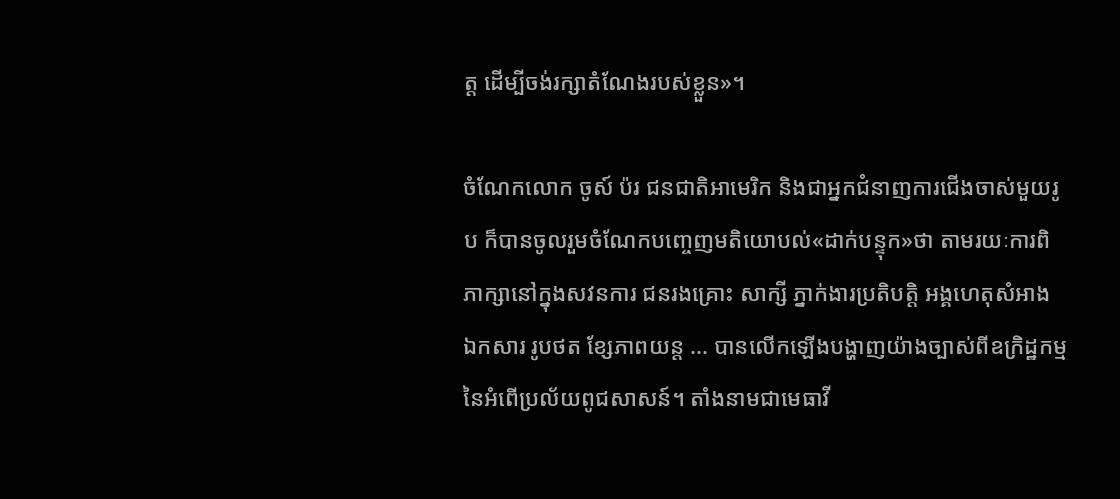ត្ត ដើម្បីចង់រក្សាតំណែងរបស់ខ្លួន»។

ចំណែកលោក ចូស៍ ប៉រ ជនជាតិអាមេរិក និងជាអ្នកជំនាញការជើងចាស់មួយរូប ក៏បានចូលរួមចំណែកបញ្ចេញមតិយោបល់«ដាក់បន្ទុក»ថា តាមរយៈការពិភាក្សានៅក្នុងសវនការ ជនរងគ្រោះ សាក្សី ភ្នាក់ងារប្រតិបត្តិ អង្គហេតុសំអាង ឯកសារ រូបថត ខ្សែភាពយន្ត ... បានលើកឡើងបង្ហាញយ៉ាងច្បាស់ពីឧក្រិដ្ឋកម្មនៃអំពើប្រល័យពូជសាសន៍។ តាំងនាមជាមេធាវី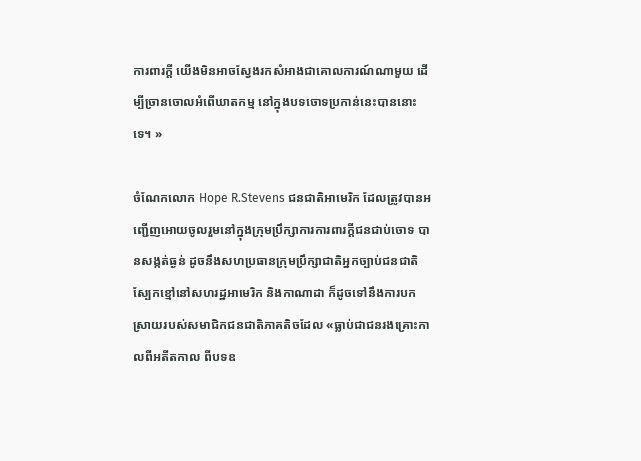ការពារក្តី យើងមិនអាចស្វែងរកសំអាងជាគោលការណ៍ណាមួយ ដើម្បីច្រានចោលអំពើឃាតកម្ម នៅក្នុងបទចោទប្រកាន់នេះបាននោះទេ។ »

ចំណែកលោក Hope R.Stevens ជនជាតិអាមេរិក ដែលត្រូវបានអញ្ជើញអោយចូលរួមនៅក្នុងក្រុមប្រឹក្សាការការពារក្តីជនជាប់ចោទ បានសង្កត់ធ្ងន់ ដូចនឹងសហប្រធានក្រុមប្រឹក្សាជាតិអ្នកច្បាប់ជនជាតិស្បែកខ្មៅនៅសហរដ្ឋអាមេរិក និងកាណាដា ក៏ដូចទៅនឹងការបកស្រាយរបស់សមាជិកជនជាតិភាគតិចដែល «ធ្លាប់ជាជនរងគ្រោះកាលពីអតីតកាល ពីបទឧ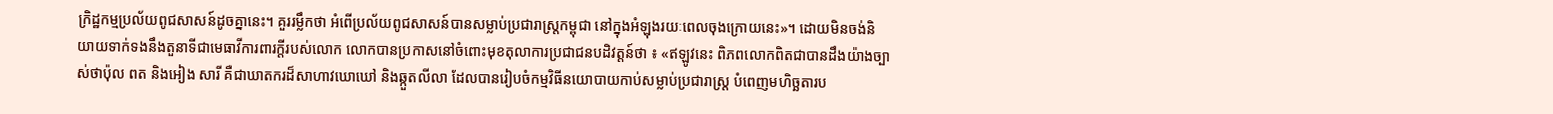ក្រិដ្ឋកម្មប្រល័យពូជសាសន៍ដូចគ្នានេះ។ គួររម្លឹកថា អំពើប្រល័យពូជសាសន៍បានសម្លាប់ប្រជារាស្ត្រកម្ពុជា នៅក្នុងអំឡុងរយៈពេលចុងក្រោយនេះ»។ ដោយមិនចង់និយាយទាក់ទងនឹងតួនាទីជាមេធាវីការពារក្តីរបស់លោក លោកបានប្រកាសនៅចំពោះមុខតុលាការប្រជាជនបដិវត្តន៍ថា ៖ «ឥឡូវនេះ ពិភពលោកពិតជាបានដឹងយ៉ាងច្បាស់ថាប៉ុល ពត និងអៀង សារី គឺជាឃាតករដ៏សាហាវឃោឃៅ និងឆ្កួតលីលា ដែលបានរៀបចំកម្មវិធីនយោបាយកាប់សម្លាប់ប្រជារាស្រ្ត បំពេញមហិច្ឆតារប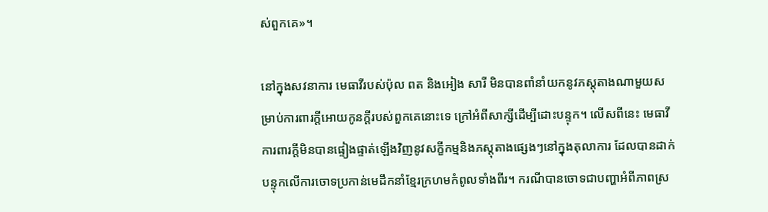ស់ពួកគេ»។

នៅក្នុងសវនាការ មេធាវីរបស់ប៉ុល ពត និងអៀង សារី មិនបានពាំនាំយកនូវភស្តុតាងណាមួយសម្រាប់ការពារក្តីអោយកូនក្តីរបស់ពួកគេនោះទេ ក្រៅអំពីសាក្សីដើម្បីដោះបន្ទុក។ លើសពីនេះ មេធាវីការពារក្តីមិនបានផ្ទៀងផ្ទាត់ឡើងវិញនូវសក្ខីកម្មនិងភស្តុតាងផ្សេងៗនៅក្នុងតុលាការ ដែលបានដាក់បន្ទុកលើការចោទប្រកាន់មេដឹកនាំខ្មែរក្រហមកំពូលទាំងពីរ។ ករណីបានចោទជាបញ្ហាអំពីភាពស្រ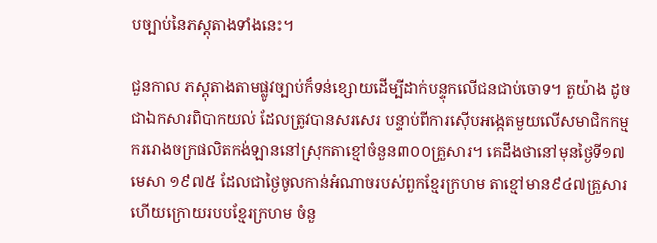បច្បាប់នៃភស្តុតាងទាំងនេះ។

ជួនកាល ភស្តុតាងតាមផ្លូវច្បាប់ក៏ទន់ខ្សោយដើម្បីដាក់បន្ទុកលើជនជាប់ចោទ។ តួយ៉ាង ដូចជាឯកសារពិបាកយល់ ដែលត្រូវបានសរសេរ បន្ទាប់ពីការស៊ើបអង្កេតមួយលើសមាជិកកម្មកររោងចក្រផលិតកង់ឡាននៅស្រុកតាខ្មៅចំនួន៣០០គ្រួសារ។ គេដឹងថានៅមុនថ្ងៃទី១៧ មេសា ១៩៧៥ ដែលជាថ្ងៃចូលកាន់អំណាចរបស់ពួកខ្មែរក្រហម តាខ្មៅមាន៩៤៧គ្រួសារ ហើយក្រោយរបបខ្មែរក្រហម ចំនួ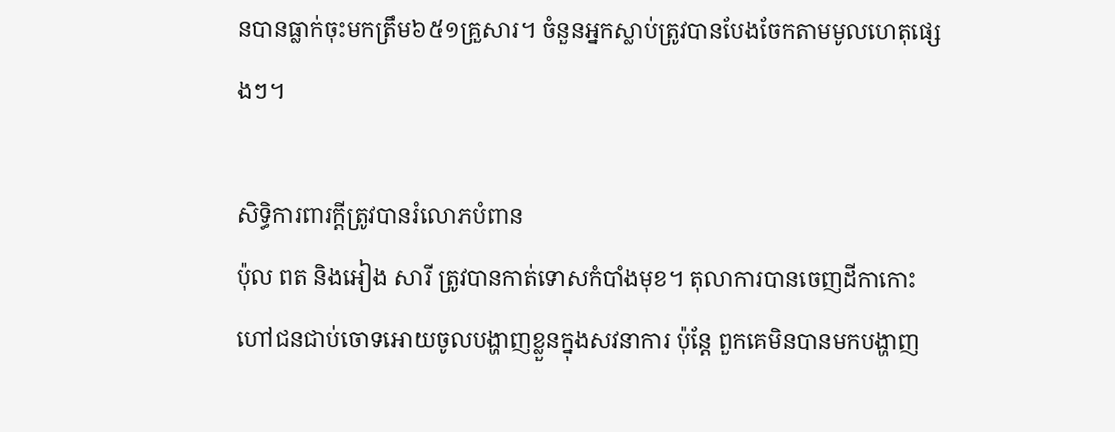នបានធ្លាក់ចុះមកត្រឹម៦៥១គ្រួសារ។ ចំនួនអ្នកស្លាប់ត្រូវបានបែងចែកតាមមូលហេតុផ្សេងៗ។

សិទ្ធិការពារក្តីត្រូវបានរំលោភបំពាន
ប៉ុល ពត និងអៀង សារី ត្រូវបានកាត់ទោសកំបាំងមុខ។ តុលាការបានចេញដីកាកោះហៅជនជាប់ចោទអោយចូលបង្ហាញខ្លួនក្នុងសវនាការ ប៉ុន្តែ ពួកគេមិនបានមកបង្ហាញ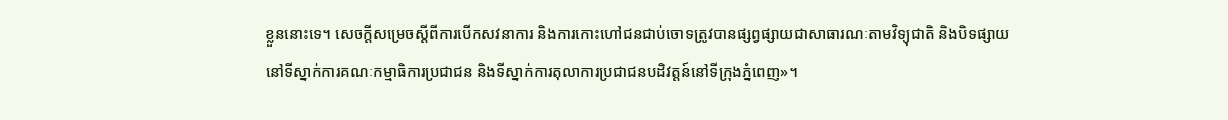ខ្លួននោះទេ។ សេចក្តីសម្រេចស្តីពីការបើកសវនាការ និងការកោះហៅជនជាប់ចោទត្រូវបានផ្សព្វផ្សាយជាសាធារណៈតាមវិទ្យុជាតិ និងបិទផ្សាយនៅទីស្នាក់ការគណៈកម្មាធិការប្រជាជន និងទីស្នាក់ការតុលាការប្រជាជនបដិវត្តន៍នៅទីក្រុងភ្នំពេញ»។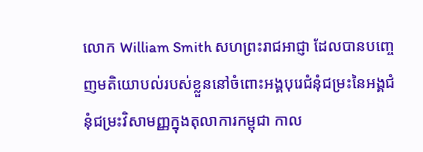លោក William Smith សហព្រះរាជអាជ្ញា ដែលបានបញ្ចេញមតិយោបល់របស់ខ្លួននៅចំពោះអង្គបុរេជំនុំជម្រះនៃអង្គជំនុំជម្រះវិសាមញ្ញក្នុងតុលាការកម្ពុជា កាល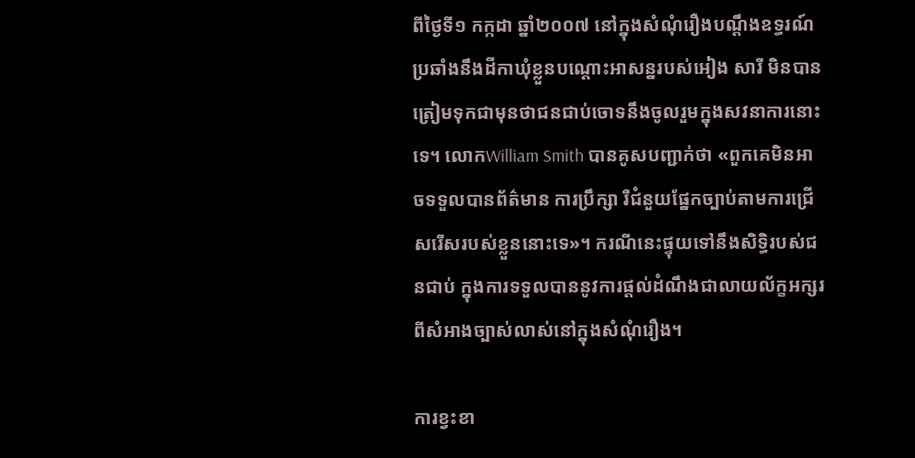ពីថ្ងៃទី១ កក្កដា ឆ្នាំ២០០៧ នៅក្នុងសំណុំរឿងបណ្តឹងឧទ្ធរណ៍ប្រឆាំងនឹងដីកាឃុំខ្លួនបណ្តោះអាសន្នរបស់អៀង សារី មិនបានត្រៀមទុកជាមុនថាជនជាប់ចោទនឹងចូលរួមក្នុងសវនាការនោះទេ។ លោកWilliam Smith បានគូសបញ្ជាក់ថា «ពួកគេមិនអាចទទួលបានព័ត៌មាន ការប្រឹក្សា រឺជំនួយផ្នែកច្បាប់តាមការជ្រើសរើសរបស់ខ្លួននោះទេ»។ ករណីនេះផ្ទុយទៅនឹងសិទ្ធិរបស់ជនជាប់ ក្នុងការទទួលបាននូវការផ្តល់ដំណឹងជាលាយល័ក្ខអក្សរពីសំអាងច្បាស់លាស់នៅក្នុងសំណុំរឿង។

ការខ្វះខា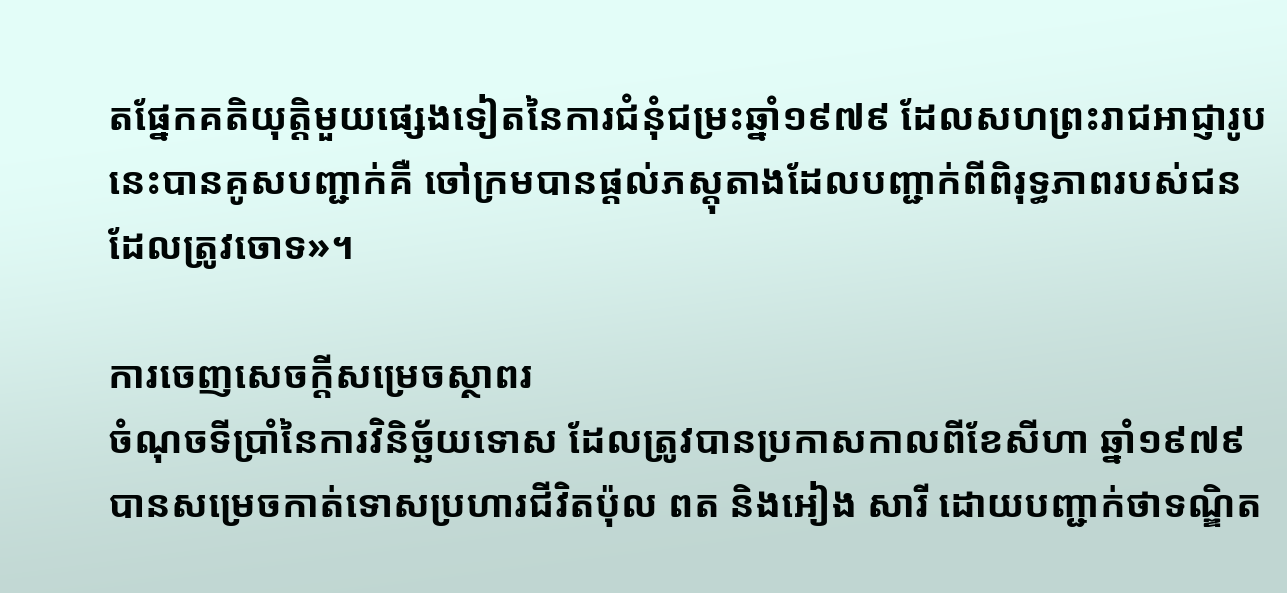តផ្នែកគតិយុត្តិមួយផ្សេងទៀតនៃការជំនុំជម្រះឆ្នាំ១៩៧៩ ដែលសហព្រះរាជអាជ្ញារូបនេះបានគូសបញ្ជាក់គឺ ចៅក្រមបានផ្តល់ភស្តុតាងដែលបញ្ជាក់ពីពិរុទ្ធភាពរបស់ជនដែលត្រូវចោទ»។

ការចេញសេចក្តីសម្រេចស្ថាពរ
ចំណុចទីប្រាំនៃការវិនិច្ឆ័យទោស ដែលត្រូវបានប្រកាសកាលពីខែសីហា ឆ្នាំ១៩៧៩ បានសម្រេចកាត់ទោសប្រហារជីវិតប៉ុល ពត និងអៀង សារី ដោយបញ្ជាក់ថាទណ្ឌិត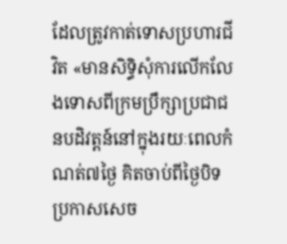ដែលត្រូវកាត់ទោសប្រហារជីវិត «មានសិទ្ធិសុំការលើកលែងទោសពីក្រមប្រឹក្សាប្រជាជនបដិវត្តន៍នៅក្នុងរយៈពេលកំណត់៧ថ្ងៃ គិតចាប់ពីថ្ងៃបិទប្រកាសសេច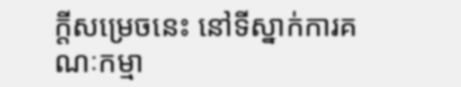ក្តីសម្រេចនេះ នៅទីស្នាក់ការគណៈកម្មា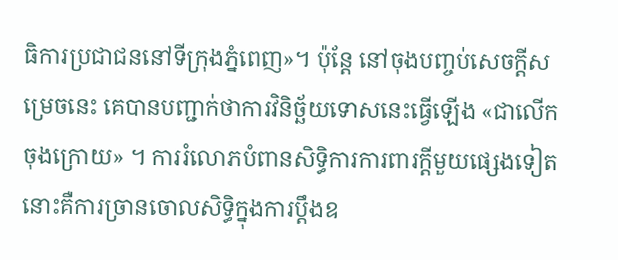ធិការប្រជាជននៅទីក្រុងភ្នំពេញ»។ ប៉ុន្តែ នៅចុងបញ្ចប់សេចក្តីសម្រេចនេះ គេបានបញ្ជាក់ថាការវិនិច្ឆ័យទោសនេះធ្វើឡើង «ជាលើកចុងក្រោយ» ។ ការរំលោភបំពានសិទ្ធិការការពារក្តីមួយផ្សេងទៀតនោះគឺការច្រានចោលសិទ្ធិក្នុងការប្តឹងឧ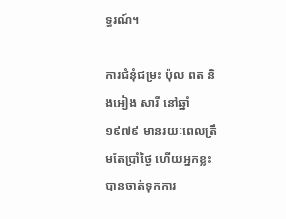ទ្ធរណ៍។

ការជំនុំជម្រះ ប៉ុល ពត និងអៀង សារី នៅឆ្នាំ១៩៧៩ មានរយៈពេលត្រឹមតែប្រាំថ្ងៃ ហើយអ្នកខ្លះបានចាត់ទុកការ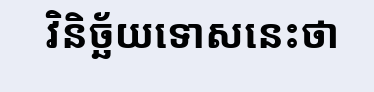វិនិច្ឆ័យទោសនេះថា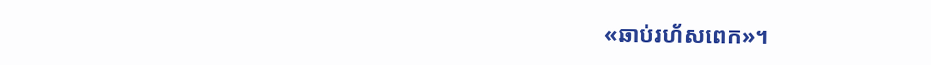«ឆាប់រហ័សពេក»។